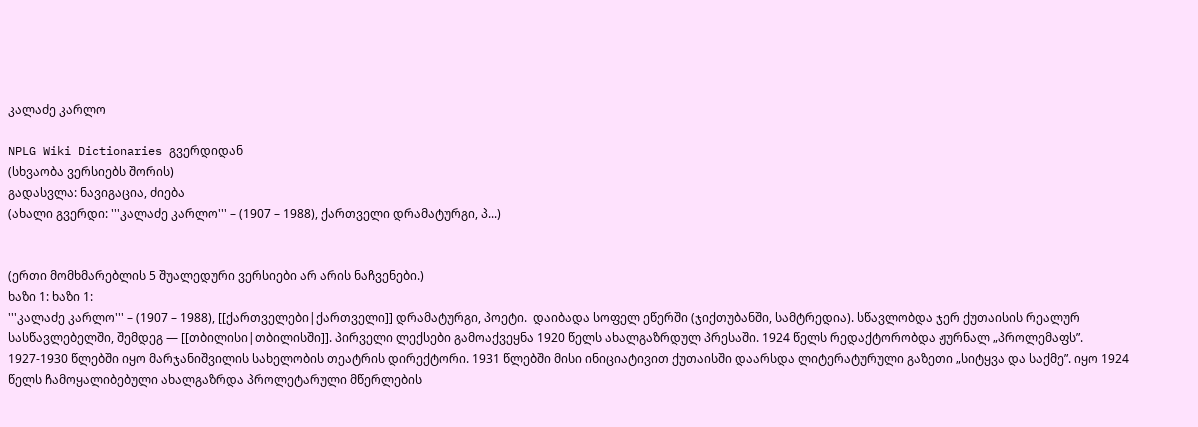კალაძე კარლო

NPLG Wiki Dictionaries გვერდიდან
(სხვაობა ვერსიებს შორის)
გადასვლა: ნავიგაცია, ძიება
(ახალი გვერდი: '''კალაძე კარლო''' – (1907 – 1988), ქართველი დრამატურგი, პ...)


(ერთი მომხმარებლის 5 შუალედური ვერსიები არ არის ნაჩვენები.)
ხაზი 1: ხაზი 1:
'''კალაძე კარლო''' – (1907 – 1988), [[ქართველები|ქართველი]] დრამატურგი, პოეტი.  დაიბადა სოფელ ეწერში (ჯიქთუბანში, სამტრედია). სწავლობდა ჯერ ქუთაისის რეალურ სასწავლებელში, შემდეგ — [[თბილისი|თბილისში]]. პირველი ლექსები გამოაქვეყნა 1920 წელს ახალგაზრდულ პრესაში. 1924 წელს რედაქტორობდა ჟურნალ „პროლემაფს”. 1927-1930 წლებში იყო მარჯანიშვილის სახელობის თეატრის დირექტორი. 1931 წლებში მისი ინიციატივით ქუთაისში დაარსდა ლიტერატურული გაზეთი „სიტყვა და საქმე”. იყო 1924 წელს ჩამოყალიბებული ახალგაზრდა პროლეტარული მწერლების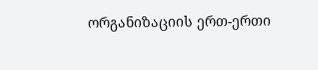ორგანიზაციის ერთ-ერთი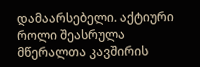დამაარსებელი. აქტიური როლი შეასრულა მწერალთა კავშირის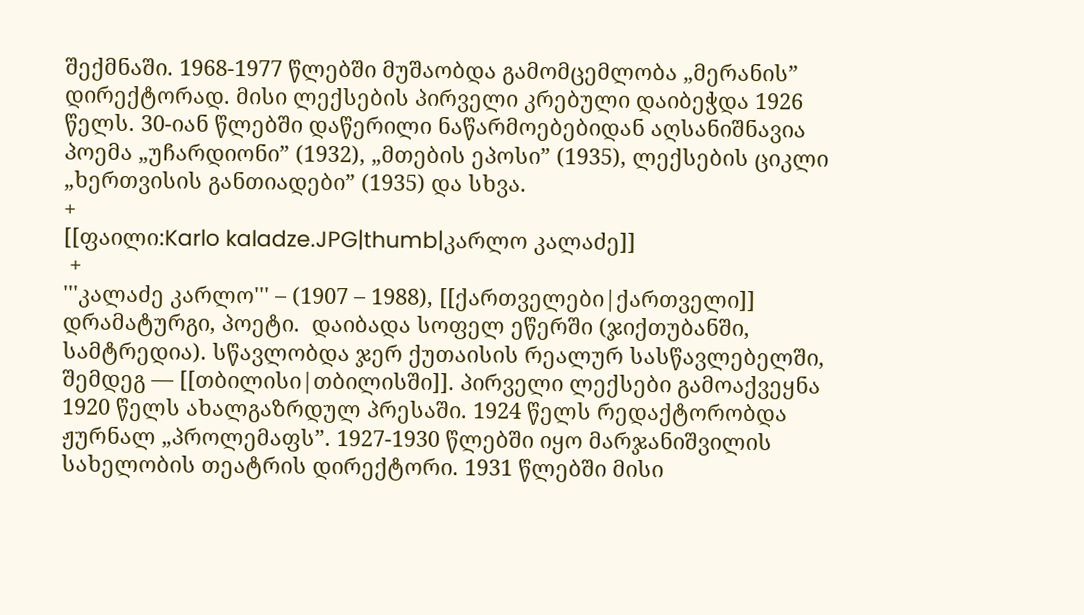შექმნაში. 1968-1977 წლებში მუშაობდა გამომცემლობა „მერანის” დირექტორად. მისი ლექსების პირველი კრებული დაიბეჭდა 1926 წელს. 30-იან წლებში დაწერილი ნაწარმოებებიდან აღსანიშნავია პოემა „უჩარდიონი” (1932), „მთების ეპოსი” (1935), ლექსების ციკლი „ხერთვისის განთიადები” (1935) და სხვა.
+
[[ფაილი:Karlo kaladze.JPG|thumb|კარლო კალაძე]]
 +
'''კალაძე კარლო''' – (1907 – 1988), [[ქართველები|ქართველი]] დრამატურგი, პოეტი.  დაიბადა სოფელ ეწერში (ჯიქთუბანში, სამტრედია). სწავლობდა ჯერ ქუთაისის რეალურ სასწავლებელში, შემდეგ — [[თბილისი|თბილისში]]. პირველი ლექსები გამოაქვეყნა 1920 წელს ახალგაზრდულ პრესაში. 1924 წელს რედაქტორობდა ჟურნალ „პროლემაფს”. 1927-1930 წლებში იყო მარჯანიშვილის სახელობის თეატრის დირექტორი. 1931 წლებში მისი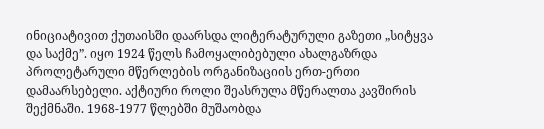ინიციატივით ქუთაისში დაარსდა ლიტერატურული გაზეთი „სიტყვა და საქმე”. იყო 1924 წელს ჩამოყალიბებული ახალგაზრდა პროლეტარული მწერლების ორგანიზაციის ერთ-ერთი დამაარსებელი. აქტიური როლი შეასრულა მწერალთა კავშირის შექმნაში. 1968-1977 წლებში მუშაობდა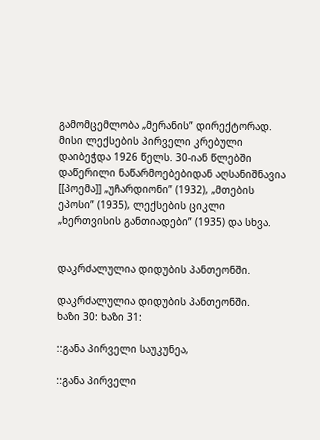გამომცემლობა „მერანის” დირექტორად. მისი ლექსების პირველი კრებული დაიბეჭდა 1926 წელს. 30-იან წლებში დაწერილი ნაწარმოებებიდან აღსანიშნავია [[პოემა]] „უჩარდიონი” (1932), „მთების ეპოსი” (1935), ლექსების ციკლი „ხერთვისის განთიადები” (1935) და სხვა.


დაკრძალულია დიდუბის პანთეონში.

დაკრძალულია დიდუბის პანთეონში.
ხაზი 30: ხაზი 31:

::განა პირველი საუკუნეა,

::განა პირველი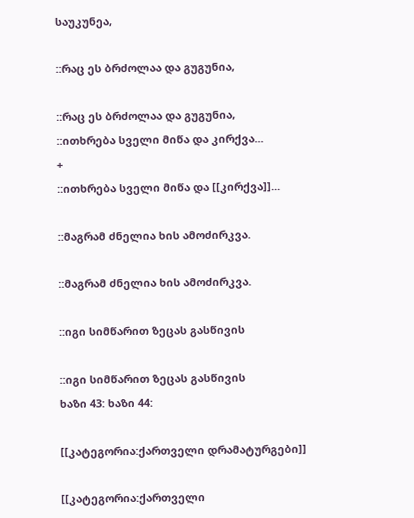საუკუნეა,

::რაც ეს ბრძოლაა და გუგუნია,

::რაც ეს ბრძოლაა და გუგუნია,
::ითხრება სველი მიწა და კირქვა...
+
::ითხრება სველი მიწა და [[კირქვა]]...

::მაგრამ ძნელია ხის ამოძირკვა.

::მაგრამ ძნელია ხის ამოძირკვა.

::იგი სიმწარით ზეცას გასწივის

::იგი სიმწარით ზეცას გასწივის
ხაზი 43: ხაზი 44:

[[კატეგორია:ქართველი დრამატურგები]]

[[კატეგორია:ქართველი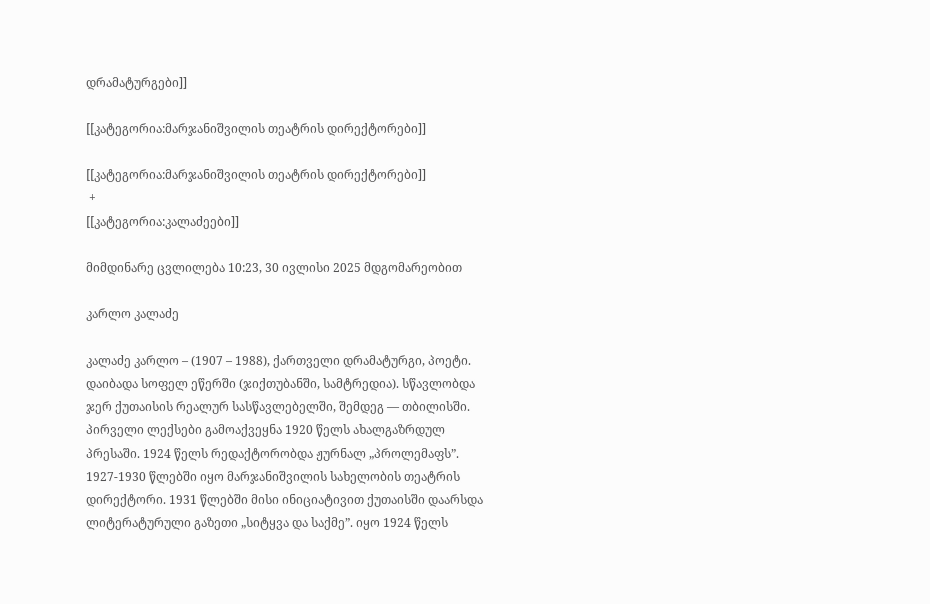დრამატურგები]]

[[კატეგორია:მარჯანიშვილის თეატრის დირექტორები]]

[[კატეგორია:მარჯანიშვილის თეატრის დირექტორები]]
 +
[[კატეგორია:კალაძეები]]

მიმდინარე ცვლილება 10:23, 30 ივლისი 2025 მდგომარეობით

კარლო კალაძე

კალაძე კარლო – (1907 – 1988), ქართველი დრამატურგი, პოეტი. დაიბადა სოფელ ეწერში (ჯიქთუბანში, სამტრედია). სწავლობდა ჯერ ქუთაისის რეალურ სასწავლებელში, შემდეგ — თბილისში. პირველი ლექსები გამოაქვეყნა 1920 წელს ახალგაზრდულ პრესაში. 1924 წელს რედაქტორობდა ჟურნალ „პროლემაფს”. 1927-1930 წლებში იყო მარჯანიშვილის სახელობის თეატრის დირექტორი. 1931 წლებში მისი ინიციატივით ქუთაისში დაარსდა ლიტერატურული გაზეთი „სიტყვა და საქმე”. იყო 1924 წელს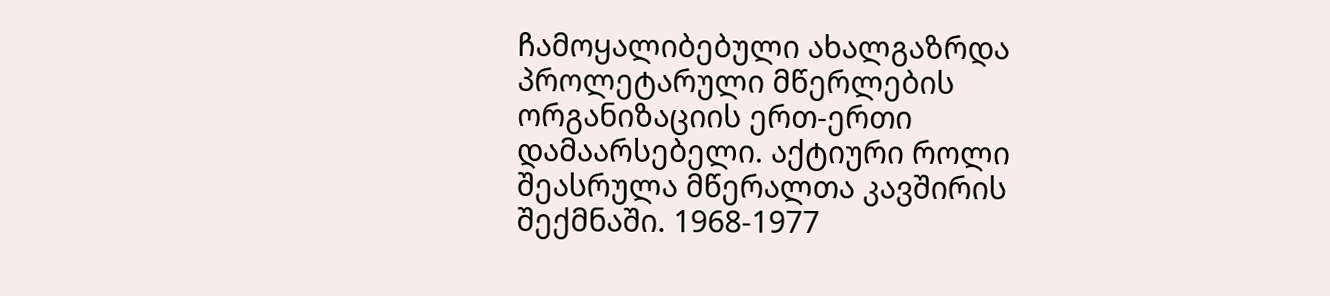ჩამოყალიბებული ახალგაზრდა პროლეტარული მწერლების ორგანიზაციის ერთ-ერთი დამაარსებელი. აქტიური როლი შეასრულა მწერალთა კავშირის შექმნაში. 1968-1977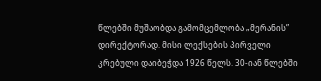წლებში მუშაობდა გამომცემლობა „მერანის” დირექტორად. მისი ლექსების პირველი კრებული დაიბეჭდა 1926 წელს. 30-იან წლებში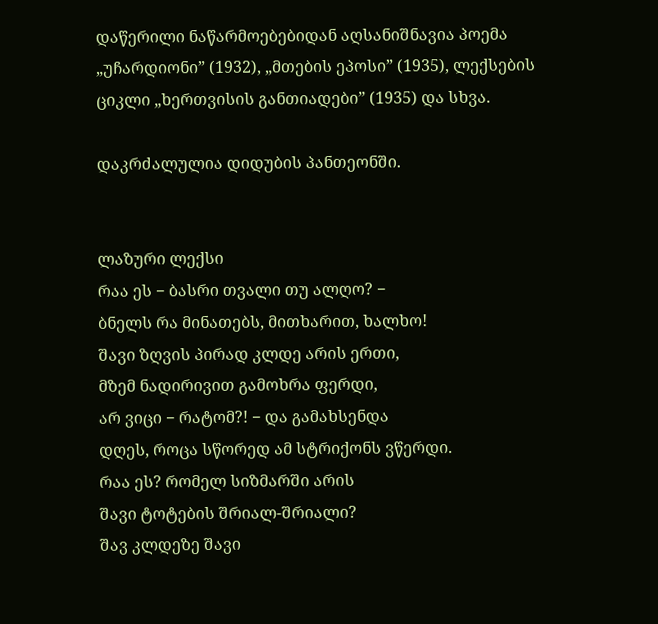დაწერილი ნაწარმოებებიდან აღსანიშნავია პოემა „უჩარდიონი” (1932), „მთების ეპოსი” (1935), ლექსების ციკლი „ხერთვისის განთიადები” (1935) და სხვა.

დაკრძალულია დიდუბის პანთეონში.


ლაზური ლექსი
რაა ეს − ბასრი თვალი თუ ალღო? −
ბნელს რა მინათებს, მითხარით, ხალხო!
შავი ზღვის პირად კლდე არის ერთი,
მზემ ნადირივით გამოხრა ფერდი,
არ ვიცი − რატომ?! − და გამახსენდა
დღეს, როცა სწორედ ამ სტრიქონს ვწერდი.
რაა ეს? რომელ სიზმარში არის
შავი ტოტების შრიალ-შრიალი?
შავ კლდეზე შავი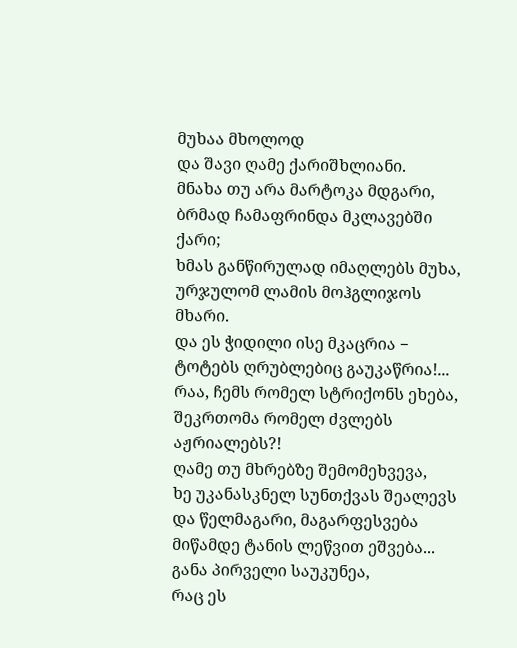მუხაა მხოლოდ
და შავი ღამე ქარიშხლიანი.
მნახა თუ არა მარტოკა მდგარი,
ბრმად ჩამაფრინდა მკლავებში ქარი;
ხმას განწირულად იმაღლებს მუხა,
ურჯულომ ლამის მოჰგლიჯოს მხარი.
და ეს ჭიდილი ისე მკაცრია −
ტოტებს ღრუბლებიც გაუკაწრია!...
რაა, ჩემს რომელ სტრიქონს ეხება,
შეკრთომა რომელ ძვლებს აჟრიალებს?!
ღამე თუ მხრებზე შემომეხვევა,
ხე უკანასკნელ სუნთქვას შეალევს
და წელმაგარი, მაგარფესვება
მიწამდე ტანის ლეწვით ეშვება...
განა პირველი საუკუნეა,
რაც ეს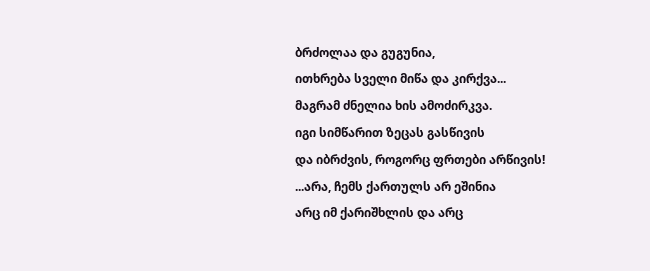ბრძოლაა და გუგუნია,
ითხრება სველი მიწა და კირქვა...
მაგრამ ძნელია ხის ამოძირკვა.
იგი სიმწარით ზეცას გასწივის
და იბრძვის, როგორც ფრთები არწივის!
...არა, ჩემს ქართულს არ ეშინია
არც იმ ქარიშხლის და არც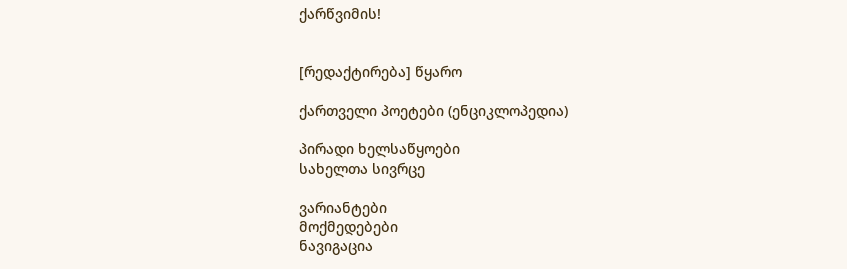ქარწვიმის!


[რედაქტირება] წყარო

ქართველი პოეტები (ენციკლოპედია)

პირადი ხელსაწყოები
სახელთა სივრცე

ვარიანტები
მოქმედებები
ნავიგაცია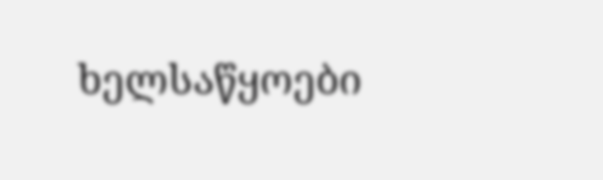ხელსაწყოები